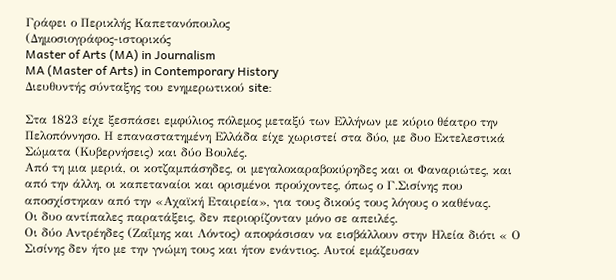Γράφει ο Περικλής Καπετανόπουλος
(Δημοσιογράφος-ιστορικός
Master of Arts (MA) in Journalism
MA (Master of Arts) in Contemporary History
Διευθυντής σύνταξης του ενημερωτικού site:

Στα 1823 είχε ξεσπάσει εμφύλιος πόλεμος μεταξύ των Ελλήνων με κύριο θέατρο την Πελοπόννησο. Η επαναστατημένη Ελλάδα είχε χωριστεί στα δύο, με δυο Εκτελεστικά Σώματα (Κυβερνήσεις) και δύο Βουλές.
Από τη μια μεριά, οι κοτζαμπάσηδες, οι μεγαλοκαραβοκύρηδες και οι Φαναριώτες, και από την άλλη, οι καπεταναίοι και ορισμένοι προύχοντες, όπως ο Γ.Σισίνης που αποσχίστηκαν από την «Αχαϊκή Εταιρεία», για τους δικούς τους λόγους ο καθένας.
Οι δυο αντίπαλες παρατάξεις, δεν περιορίζονταν μόνο σε απειλές.
Οι δύο Αντρέηδες (Ζαΐμης και Λόντος) αποφάσισαν να εισβάλλουν στην Ηλεία διότι « Ο Σισίνης δεν ήτο με την γνώμη τους και ήτον ενάντιος. Αυτοί εμάζευσαν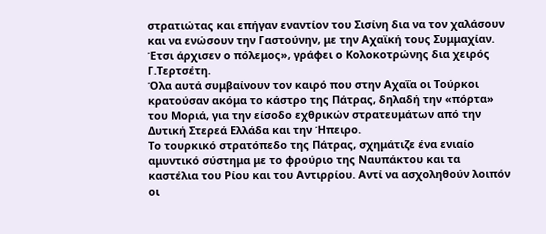στρατιώτας και επήγαν εναντίον του Σισίνη δια να τον χαλάσουν και να ενώσουν την Γαστούνην, με την Αχαϊκή τους Συμμαχίαν. Έτσι άρχισεν ο πόλεμος», γράφει ο Κολοκοτρώνης δια χειρός Γ.Τερτσέτη.
Όλα αυτά συμβαίνουν τον καιρό που στην Αχαΐα οι Τούρκοι κρατούσαν ακόμα το κάστρο της Πάτρας, δηλαδή την «πόρτα» του Μοριά, για την είσοδο εχθρικών στρατευμάτων από την Δυτική Στερεά Ελλάδα και την Ήπειρο.
Το τουρκικό στρατόπεδο της Πάτρας, σχημάτιζε ένα ενιαίο αμυντικό σύστημα με το φρούριο της Ναυπάκτου και τα καστέλια του Ρίου και του Αντιρρίου. Αντί να ασχοληθούν λοιπόν οι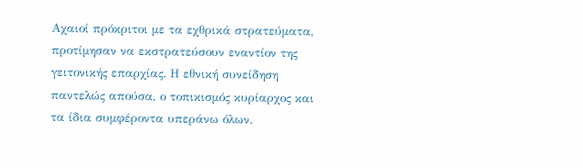Αχαιοί πρόκριτοι με τα εχθρικά στρατεύματα, προτίμησαν να εκστρατεύσουν εναντίον της γειτονικής επαρχίας. Η εθνική συνείδηση παντελώς απούσα, ο τοπικισμός κυρίαρχος και τα ίδια συμφέροντα υπεράνω όλων.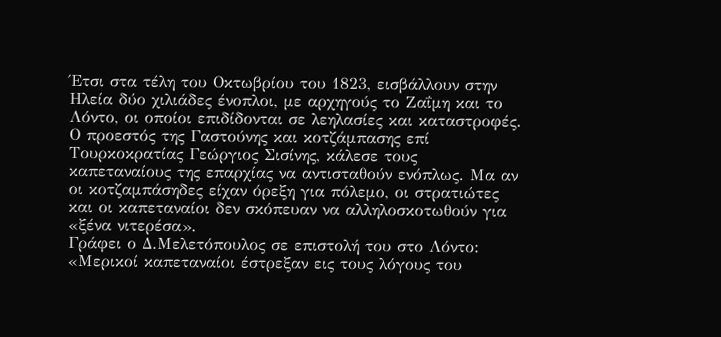Έτσι στα τέλη του Οκτωβρίου του 1823, εισβάλλουν στην Ηλεία δύο χιλιάδες ένοπλοι, με αρχηγούς το Ζαΐμη και το Λόντο, οι οποίοι επιδίδονται σε λεηλασίες και καταστροφές.
Ο προεστός της Γαστούνης και κοτζάμπασης επί Τουρκοκρατίας Γεώργιος Σισίνης, κάλεσε τους καπεταναίους της επαρχίας να αντισταθούν ενόπλως. Μα αν οι κοτζαμπάσηδες είχαν όρεξη για πόλεμο, οι στρατιώτες και οι καπεταναίοι δεν σκόπευαν να αλληλοσκοτωθούν για «ξένα νιτερέσα».
Γράφει ο Δ.Μελετόπουλος σε επιστολή του στο Λόντο: «Μερικοί καπεταναίοι έστρεξαν εις τους λόγους του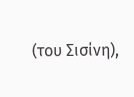(του Σισίνη),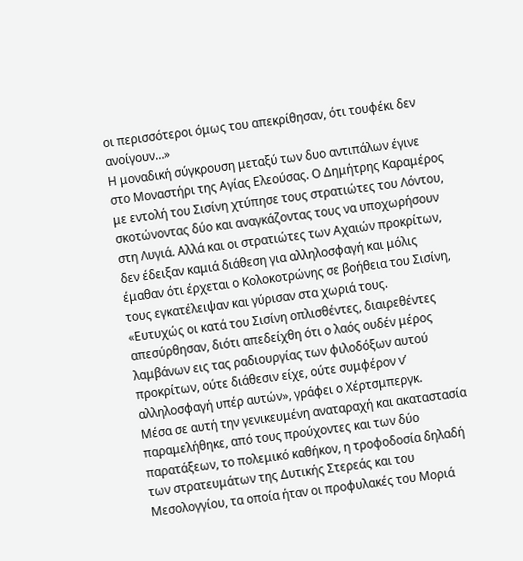οι περισσότεροι όμως του απεκρίθησαν, ότι τουφέκι δεν ανοίγουν…»
Η μοναδική σύγκρουση μεταξύ των δυο αντιπάλων έγινε στο Μοναστήρι της Αγίας Ελεούσας. Ο Δημήτρης Καραμέρος με εντολή του Σισίνη χτύπησε τους στρατιώτες του Λόντου, σκοτώνοντας δύο και αναγκάζοντας τους να υποχωρήσουν στη Λυγιά. Αλλά και οι στρατιώτες των Αχαιών προκρίτων, δεν έδειξαν καμιά διάθεση για αλληλοσφαγή και μόλις έμαθαν ότι έρχεται ο Κολοκοτρώνης σε βοήθεια του Σισίνη, τους εγκατέλειψαν και γύρισαν στα χωριά τους.
«Ευτυχώς οι κατά του Σισίνη οπλισθέντες, διαιρεθέντες απεσύρθησαν, διότι απεδείχθη ότι ο λαός ουδέν μέρος λαμβάνων εις τας ραδιουργίας των φιλοδόξων αυτού προκρίτων, ούτε διάθεσιν είχε, ούτε συμφέρον ν’ αλληλοσφαγή υπέρ αυτών», γράφει ο Χέρτσμπεργκ.
Μέσα σε αυτή την γενικευμένη αναταραχή και ακαταστασία παραμελήθηκε, από τους προύχοντες και των δύο παρατάξεων, το πολεμικό καθήκον, η τροφοδοσία δηλαδή των στρατευμάτων της Δυτικής Στερεάς και του Μεσολογγίου, τα οποία ήταν οι προφυλακές του Μοριά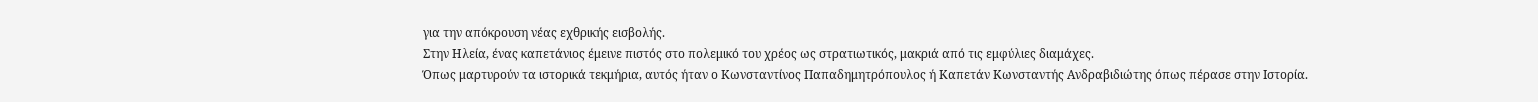για την απόκρουση νέας εχθρικής εισβολής.
Στην Ηλεία, ένας καπετάνιος έμεινε πιστός στο πολεμικό του χρέος ως στρατιωτικός, μακριά από τις εμφύλιες διαμάχες.
Όπως μαρτυρούν τα ιστορικά τεκμήρια, αυτός ήταν ο Κωνσταντίνος Παπαδημητρόπουλος ή Καπετάν Κωνσταντής Ανδραβιδιώτης όπως πέρασε στην Ιστορία.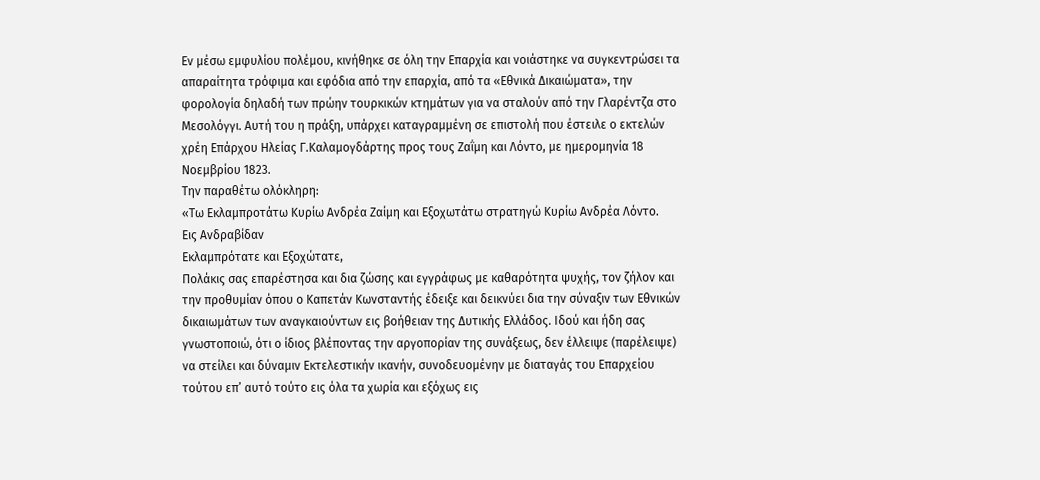Εν μέσω εμφυλίου πολέμου, κινήθηκε σε όλη την Επαρχία και νοιάστηκε να συγκεντρώσει τα απαραίτητα τρόφιμα και εφόδια από την επαρχία, από τα «Εθνικά Δικαιώματα», την φορολογία δηλαδή των πρώην τουρκικών κτημάτων για να σταλούν από την Γλαρέντζα στο Μεσολόγγι. Αυτή του η πράξη, υπάρχει καταγραμμένη σε επιστολή που έστειλε ο εκτελών χρέη Επάρχου Ηλείας Γ.Καλαμογδάρτης προς τους Ζαΐμη και Λόντο, με ημερομηνία 18 Νοεμβρίου 1823.
Την παραθέτω ολόκληρη:
«Τω Εκλαμπροτάτω Κυρίω Ανδρέα Ζαίμη και Εξοχωτάτω στρατηγώ Κυρίω Ανδρέα Λόντο.
Εις Ανδραβίδαν
Εκλαμπρότατε και Εξοχώτατε,
Πολάκις σας επαρέστησα και δια ζώσης και εγγράφως με καθαρότητα ψυχής, τον ζήλον και την προθυμίαν όπου ο Καπετάν Κωνσταντής έδειξε και δεικνύει δια την σύναξιν των Εθνικών δικαιωμάτων των αναγκαιούντων εις βοήθειαν της Δυτικής Ελλάδος. Ιδού και ήδη σας γνωστοποιώ, ότι ο ίδιος βλέποντας την αργοπορίαν της συνάξεως, δεν έλλειψε (παρέλειψε) να στείλει και δύναμιν Εκτελεστικήν ικανήν, συνοδευομένην με διαταγάς του Επαρχείου τούτου επ’ αυτό τούτο εις όλα τα χωρία και εξόχως εις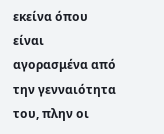εκείνα όπου είναι αγορασμένα από την γενναιότητα του, πλην οι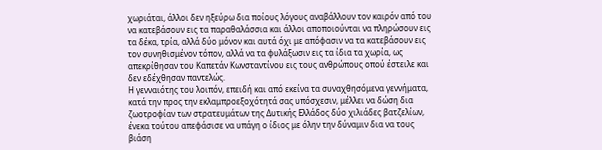χωριάται, άλλοι δεν ηξεύρω δια ποίους λόγους αναβάλλουν τον καιρόν από του να κατεβάσουν εις τα παραθαλάσσια και άλλοι αποποιούνται να πληρώσουν εις τα δέκα, τρία, αλλά δύο μόνον και αυτά όχι με απόφασιν να τα κατεβάσουν εις τον συνηθισμένον τόπον, αλλά να τα φυλάξωσιν εις τα ίδια τα χωρία, ως απεκρίθησαν του Καπετάν Κωνσταντίνου εις τους ανθρώπους οπού έστειλε και δεν εδέχθησαν παντελώς.
Η γενναιότης του λοιπόν, επειδή και από εκείνα τα συναχθησόμενα γεννήματα, κατά την προς την εκλαμπροεξοχότητά σας υπόσχεσιν, μέλλει να δώση δια ζωοτροφίαν των στρατευμάτων της Δυτικής Ελλάδος δύο χιλιάδες βατζελίων, ένεκα τούτου απεφάσισε να υπάγη ο ίδιος με όλην την δύναμιν δια να τους βιάση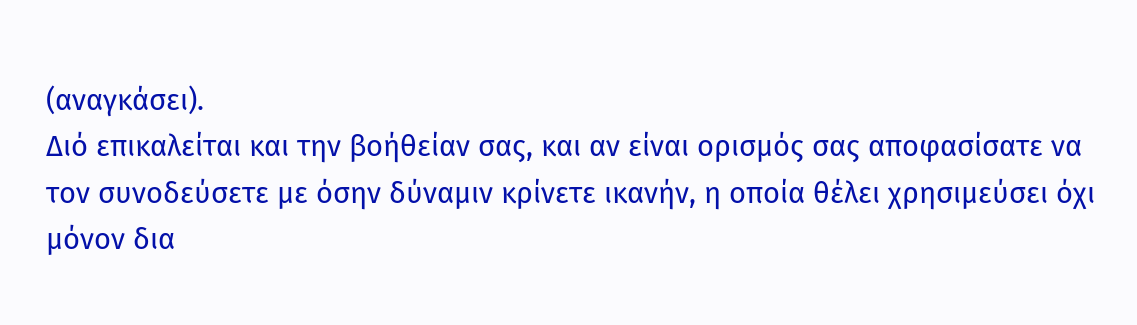(αναγκάσει).
Διό επικαλείται και την βοήθείαν σας, και αν είναι ορισμός σας αποφασίσατε να τον συνοδεύσετε με όσην δύναμιν κρίνετε ικανήν, η οποία θέλει χρησιμεύσει όχι μόνον δια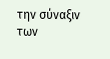την σύναξιν των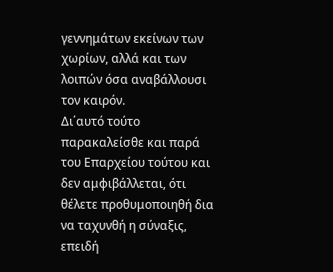γεννημάτων εκείνων των χωρίων, αλλά και των λοιπών όσα αναβάλλουσι τον καιρόν.
Δι΄αυτό τούτο παρακαλείσθε και παρά του Επαρχείου τούτου και δεν αμφιβάλλεται, ότι θέλετε προθυμοποιηθή δια να ταχυνθή η σύναξις, επειδή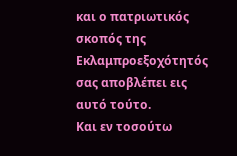και ο πατριωτικός σκοπός της Εκλαμπροεξοχότητός σας αποβλέπει εις αυτό τούτο.
Και εν τοσούτω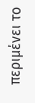περιμένει το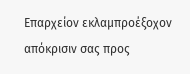Επαρχείον εκλαμπροέξοχον απόκρισιν σας προς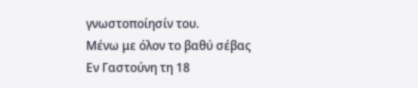γνωστοποίησίν του.
Μένω με όλον το βαθύ σέβας
Εν Γαστούνη τη 18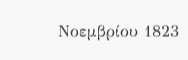Νοεμβρίου 1823